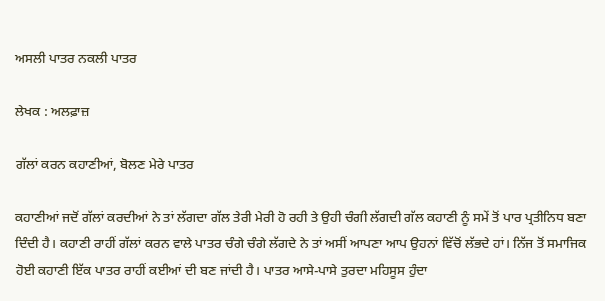ਅਸਲੀ ਪਾਤਰ ਨਕਲੀ ਪਾਤਰ

ਲੇਖਕ : ਅਲਫ਼ਾਜ਼

ਗੱਲਾਂ ਕਰਨ ਕਹਾਣੀਆਂ, ਬੋਲਣ ਮੇਰੇ ਪਾਤਰ

ਕਹਾਣੀਆਂ ਜਦੋਂ ਗੱਲਾਂ ਕਰਦੀਆਂ ਨੇ ਤਾਂ ਲੱਗਦਾ ਗੱਲ ਤੇਰੀ ਮੇਰੀ ਹੋ ਰਹੀ ਤੇ ਉਹੀ ਚੰਗੀ ਲੱਗਦੀ ਗੱਲ ਕਹਾਣੀ ਨੂੰ ਸਮੇਂ ਤੋਂ ਪਾਰ ਪ੍ਰਤੀਨਿਧ ਬਣਾ ਦਿੰਦੀ ਹੈ। ਕਹਾਣੀ ਰਾਹੀਂ ਗੱਲਾਂ ਕਰਨ ਵਾਲੇ ਪਾਤਰ ਚੰਗੇ ਚੰਗੇ ਲੱਗਦੇ ਨੇ ਤਾਂ ਅਸੀਂ ਆਪਣਾ ਆਪ ਉਹਨਾਂ ਵਿੱਚੋਂ ਲੱਭਦੇ ਹਾਂ। ਨਿੱਜ ਤੋਂ ਸਮਾਜਿਕ ਹੋਈ ਕਹਾਣੀ ਇੱਕ ਪਾਤਰ ਰਾਹੀਂ ਕਈਆਂ ਦੀ ਬਣ ਜਾਂਦੀ ਹੈ। ਪਾਤਰ ਆਸੇ-ਪਾਸੇ ਤੁਰਦਾ ਮਹਿਸੂਸ ਹੁੰਦਾ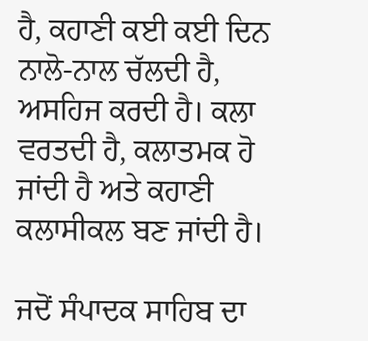ਹੈ, ਕਹਾਣੀ ਕਈ ਕਈ ਦਿਨ ਨਾਲੋ-ਨਾਲ ਚੱਲਦੀ ਹੈ, ਅਸਹਿਜ ਕਰਦੀ ਹੈ। ਕਲਾ ਵਰਤਦੀ ਹੈ, ਕਲਾਤਮਕ ਹੋ ਜਾਂਦੀ ਹੈ ਅਤੇ ਕਹਾਣੀ ਕਲਾਸੀਕਲ ਬਣ ਜਾਂਦੀ ਹੈ।

ਜਦੋਂ ਸੰਪਾਦਕ ਸਾਹਿਬ ਦਾ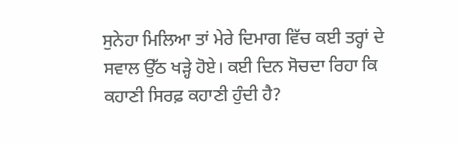ਸੁਨੇਹਾ ਮਿਲਿਆ ਤਾਂ ਮੇਰੇ ਦਿਮਾਗ ਵਿੱਚ ਕਈ ਤਰ੍ਹਾਂ ਦੇ ਸਵਾਲ ਉੱਠ ਖੜ੍ਹੇ ਹੋਏ। ਕਈ ਦਿਨ ਸੋਚਦਾ ਰਿਹਾ ਕਿ ਕਹਾਣੀ ਸਿਰਫ਼ ਕਹਾਣੀ ਹੁੰਦੀ ਹੈ?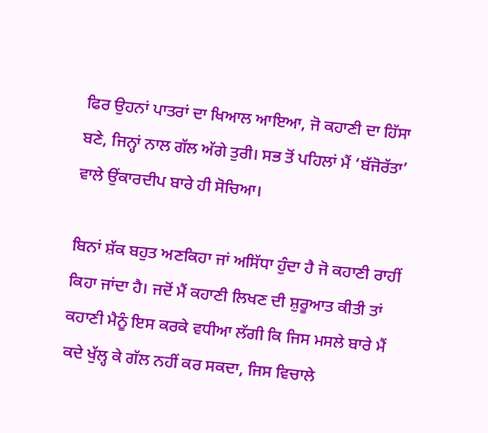ਫਿਰ ਉਹਨਾਂ ਪਾਤਰਾਂ ਦਾ ਖਿਆਲ ਆਇਆ, ਜੋ ਕਹਾਣੀ ਦਾ ਹਿੱਸਾ ਬਣੇ, ਜਿਨ੍ਹਾਂ ਨਾਲ ਗੱਲ ਅੱਗੇ ਤੁਰੀ। ਸਭ ਤੋਂ ਪਹਿਲਾਂ ਮੈਂ ‘ਬੱਜੋਰੱਤਾ’ ਵਾਲੇ ਉਂਕਾਰਦੀਪ ਬਾਰੇ ਹੀ ਸੋਚਿਆ।

ਬਿਨਾਂ ਸ਼ੱਕ ਬਹੁਤ ਅਣਕਿਹਾ ਜਾਂ ਅਸਿੱਧਾ ਹੁੰਦਾ ਹੈ ਜੋ ਕਹਾਣੀ ਰਾਹੀਂ ਕਿਹਾ ਜਾਂਦਾ ਹੈ। ਜਦੋਂ ਮੈਂ ਕਹਾਣੀ ਲਿਖਣ ਦੀ ਸ਼ੁਰੂਆਤ ਕੀਤੀ ਤਾਂ ਕਹਾਣੀ ਮੈਨੂੰ ਇਸ ਕਰਕੇ ਵਧੀਆ ਲੱਗੀ ਕਿ ਜਿਸ ਮਸਲੇ ਬਾਰੇ ਮੈਂ ਕਦੇ ਖੁੱਲ੍ਹ ਕੇ ਗੱਲ ਨਹੀਂ ਕਰ ਸਕਦਾ, ਜਿਸ ਵਿਚਾਲੇ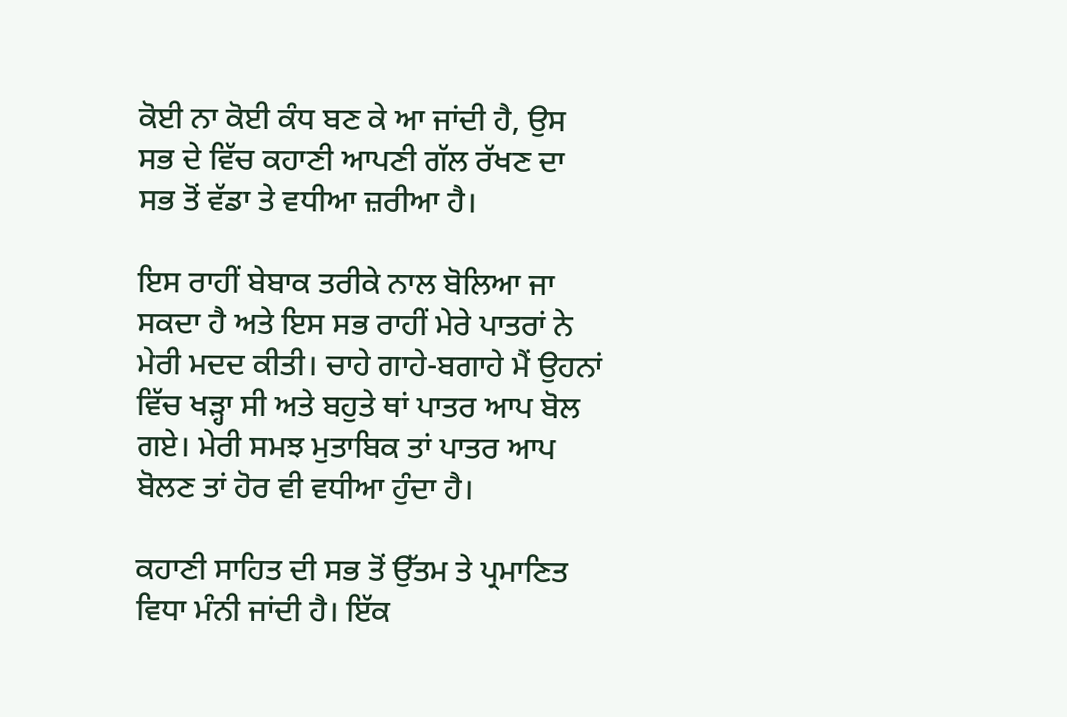ਕੋਈ ਨਾ ਕੋਈ ਕੰਧ ਬਣ ਕੇ ਆ ਜਾਂਦੀ ਹੈ, ਉਸ ਸਭ ਦੇ ਵਿੱਚ ਕਹਾਣੀ ਆਪਣੀ ਗੱਲ ਰੱਖਣ ਦਾ ਸਭ ਤੋਂ ਵੱਡਾ ਤੇ ਵਧੀਆ ਜ਼ਰੀਆ ਹੈ।

ਇਸ ਰਾਹੀਂ ਬੇਬਾਕ ਤਰੀਕੇ ਨਾਲ ਬੋਲਿਆ ਜਾ ਸਕਦਾ ਹੈ ਅਤੇ ਇਸ ਸਭ ਰਾਹੀਂ ਮੇਰੇ ਪਾਤਰਾਂ ਨੇ ਮੇਰੀ ਮਦਦ ਕੀਤੀ। ਚਾਹੇ ਗਾਹੇ-ਬਗਾਹੇ ਮੈਂ ਉਹਨਾਂ ਵਿੱਚ ਖੜ੍ਹਾ ਸੀ ਅਤੇ ਬਹੁਤੇ ਥਾਂ ਪਾਤਰ ਆਪ ਬੋਲ ਗਏ। ਮੇਰੀ ਸਮਝ ਮੁਤਾਬਿਕ ਤਾਂ ਪਾਤਰ ਆਪ ਬੋਲਣ ਤਾਂ ਹੋਰ ਵੀ ਵਧੀਆ ਹੁੰਦਾ ਹੈ।

ਕਹਾਣੀ ਸਾਹਿਤ ਦੀ ਸਭ ਤੋਂ ਉੱਤਮ ਤੇ ਪ੍ਰਮਾਣਿਤ ਵਿਧਾ ਮੰਨੀ ਜਾਂਦੀ ਹੈ। ਇੱਕ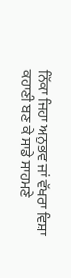ਨਿੱਕਾ ਜਿਹਾ ਅਨੁਭਵ ਜਾਂ ਵੱਖਰਾ ਵਿਸ਼ਾ ਕਹਾਣੀ ਬਣ ਕੇ ਸਾਡੇ ਸਾਹਮਣੇ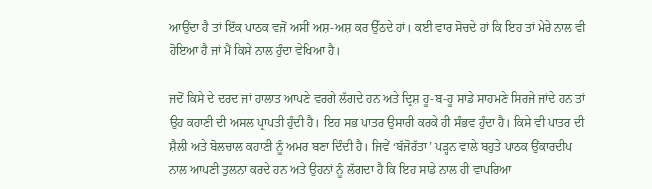ਆਉਂਦਾ ਹੈ ਤਾਂ ਇੱਕ ਪਾਠਕ ਵਜੋਂ ਅਸੀਂ ਅਸ਼-ਅਸ਼ ਕਰ ਉੱਠਦੇ ਹਾਂ। ਕਈ ਵਾਰ ਸੋਚਦੇ ਹਾਂ ਕਿ ਇਹ ਤਾਂ ਮੇਰੇ ਨਾਲ ਵੀ ਹੋਇਆ ਹੈ ਜਾਂ ਮੈਂ ਕਿਸੇ ਨਾਲ ਹੁੰਦਾ ਵੇਖਿਆ ਹੈ।

ਜਦੋਂ ਕਿਸੇ ਦੇ ਦਰਦ ਜਾਂ ਹਾਲਾਤ ਆਪਣੇ ਵਰਗੇ ਲੱਗਦੇ ਹਨ ਅਤੇ ਦ੍ਰਿਸ਼ ਹੂ-ਬ-ਹੂ ਸਾਡੇ ਸਾਹਮਣੇ ਸਿਰਜੇ ਜਾਂਦੇ ਹਨ ਤਾਂ ਉਹ ਕਹਾਣੀ ਦੀ ਅਸਲ ਪ੍ਰਾਪਤੀ ਹੁੰਦੀ ਹੈ। ਇਹ ਸਭ ਪਾਤਰ ਉਸਾਰੀ ਕਰਕੇ ਹੀ ਸੰਭਵ ਹੁੰਦਾ ਹੈ। ਕਿਸੇ ਵੀ ਪਾਤਰ ਦੀ ਸ਼ੈਲੀ ਅਤੇ ਬੋਲਚਾਲ ਕਹਾਣੀ ਨੂੰ ਅਮਰ ਬਣਾ ਦਿੰਦੀ ਹੈ। ਜਿਵੇਂ ‘ਬੱਜੋਰੱਤਾ’ ਪੜ੍ਹਨ ਵਾਲੇ ਬਹੁਤੇ ਪਾਠਕ ਉਂਕਾਰਦੀਪ ਨਾਲ ਆਪਣੀ ਤੁਲਨਾ ਕਰਦੇ ਹਨ ਅਤੇ ਉਹਨਾਂ ਨੂੰ ਲੱਗਦਾ ਹੈ ਕਿ ਇਹ ਸਾਡੇ ਨਾਲ ਹੀ ਵਾਪਰਿਆ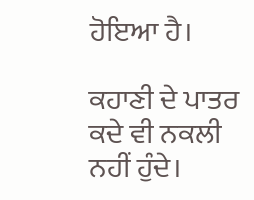ਹੋਇਆ ਹੈ।

ਕਹਾਣੀ ਦੇ ਪਾਤਰ ਕਦੇ ਵੀ ਨਕਲੀ ਨਹੀਂ ਹੁੰਦੇ।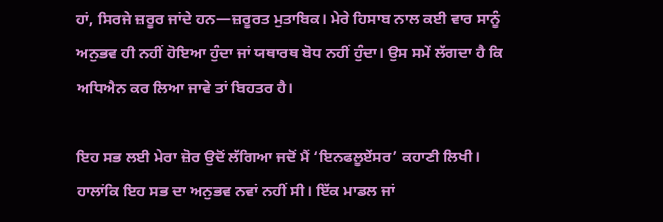ਹਾਂ, ਸਿਰਜੇ ਜ਼ਰੂਰ ਜਾਂਦੇ ਹਨ—ਜ਼ਰੂਰਤ ਮੁਤਾਬਿਕ। ਮੇਰੇ ਹਿਸਾਬ ਨਾਲ ਕਈ ਵਾਰ ਸਾਨੂੰ ਅਨੁਭਵ ਹੀ ਨਹੀਂ ਹੋਇਆ ਹੁੰਦਾ ਜਾਂ ਯਥਾਰਥ ਬੋਧ ਨਹੀਂ ਹੁੰਦਾ। ਉਸ ਸਮੇਂ ਲੱਗਦਾ ਹੈ ਕਿ ਅਧਿਐਨ ਕਰ ਲਿਆ ਜਾਵੇ ਤਾਂ ਬਿਹਤਰ ਹੈ।

ਇਹ ਸਭ ਲਈ ਮੇਰਾ ਜ਼ੋਰ ਉਦੋਂ ਲੱਗਿਆ ਜਦੋਂ ਮੈਂ ‘ਇਨਫਲੂਏਂਸਰ’ ਕਹਾਣੀ ਲਿਖੀ। ਹਾਲਾਂਕਿ ਇਹ ਸਭ ਦਾ ਅਨੁਭਵ ਨਵਾਂ ਨਹੀਂ ਸੀ। ਇੱਕ ਮਾਡਲ ਜਾਂ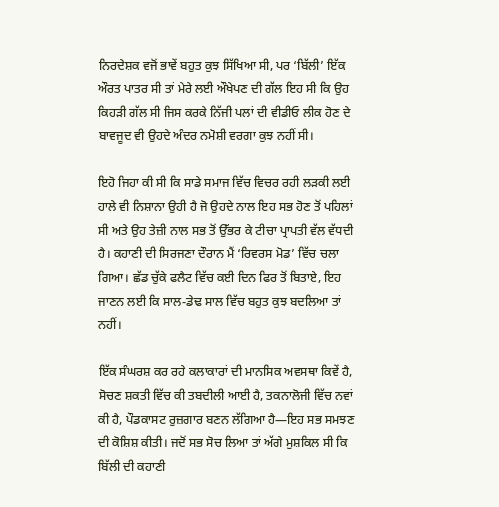ਨਿਰਦੇਸ਼ਕ ਵਜੋਂ ਭਾਵੇਂ ਬਹੁਤ ਕੁਝ ਸਿੱਖਿਆ ਸੀ, ਪਰ ‘ਬਿੱਲੀ’ ਇੱਕ ਔਰਤ ਪਾਤਰ ਸੀ ਤਾਂ ਮੇਰੇ ਲਈ ਔਖੇਪਣ ਦੀ ਗੱਲ ਇਹ ਸੀ ਕਿ ਉਹ ਕਿਹੜੀ ਗੱਲ ਸੀ ਜਿਸ ਕਰਕੇ ਨਿੱਜੀ ਪਲਾਂ ਦੀ ਵੀਡੀਓ ਲੀਕ ਹੋਣ ਦੇ ਬਾਵਜੂਦ ਵੀ ਉਹਦੇ ਅੰਦਰ ਨਮੋਸ਼ੀ ਵਰਗਾ ਕੁਝ ਨਹੀਂ ਸੀ।

ਇਹੋ ਜਿਹਾ ਕੀ ਸੀ ਕਿ ਸਾਡੇ ਸਮਾਜ ਵਿੱਚ ਵਿਚਰ ਰਹੀ ਲੜਕੀ ਲਈ ਹਾਲੇ ਵੀ ਨਿਸ਼ਾਨਾ ਉਹੀ ਹੈ ਜੋ ਉਹਦੇ ਨਾਲ ਇਹ ਸਭ ਹੋਣ ਤੋਂ ਪਹਿਲਾਂ ਸੀ ਅਤੇ ਉਹ ਤੇਜ਼ੀ ਨਾਲ ਸਭ ਤੋਂ ਉੱਭਰ ਕੇ ਟੀਚਾ ਪ੍ਰਾਪਤੀ ਵੱਲ ਵੱਧਦੀ ਹੈ। ਕਹਾਣੀ ਦੀ ਸਿਰਜਣਾ ਦੌਰਾਨ ਮੈਂ ‘ਰਿਵਰਸ ਮੋਡ’ ਵਿੱਚ ਚਲਾ ਗਿਆ। ਛੱਡ ਚੁੱਕੇ ਫਲੈਟ ਵਿੱਚ ਕਈ ਦਿਨ ਫਿਰ ਤੋਂ ਬਿਤਾਏ, ਇਹ ਜਾਣਨ ਲਈ ਕਿ ਸਾਲ-ਡੇਢ ਸਾਲ ਵਿੱਚ ਬਹੁਤ ਕੁਝ ਬਦਲਿਆ ਤਾਂ ਨਹੀਂ।

ਇੱਕ ਸੰਘਰਸ਼ ਕਰ ਰਹੇ ਕਲਾਕਾਰਾਂ ਦੀ ਮਾਨਸਿਕ ਅਵਸਥਾ ਕਿਵੇਂ ਹੈ, ਸੋਚਣ ਸ਼ਕਤੀ ਵਿੱਚ ਕੀ ਤਬਦੀਲੀ ਆਈ ਹੈ, ਤਕਨਾਲੋਜੀ ਵਿੱਚ ਨਵਾਂ ਕੀ ਹੈ, ਪੌਡਕਾਸਟ ਰੁਜ਼ਗਾਰ ਬਣਨ ਲੱਗਿਆ ਹੈ—ਇਹ ਸਭ ਸਮਝਣ ਦੀ ਕੋਸ਼ਿਸ਼ ਕੀਤੀ। ਜਦੋਂ ਸਭ ਸੋਚ ਲਿਆ ਤਾਂ ਅੱਗੇ ਮੁਸ਼ਕਿਲ ਸੀ ਕਿ ਬਿੱਲੀ ਦੀ ਕਹਾਣੀ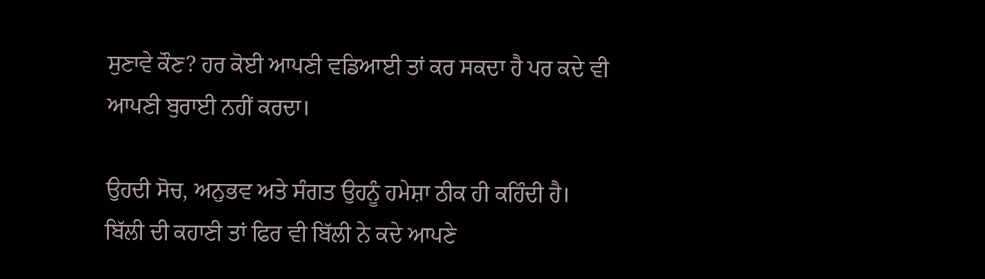ਸੁਣਾਵੇ ਕੌਣ? ਹਰ ਕੋਈ ਆਪਣੀ ਵਡਿਆਈ ਤਾਂ ਕਰ ਸਕਦਾ ਹੈ ਪਰ ਕਦੇ ਵੀ ਆਪਣੀ ਬੁਰਾਈ ਨਹੀਂ ਕਰਦਾ।

ਉਹਦੀ ਸੋਚ, ਅਨੁਭਵ ਅਤੇ ਸੰਗਤ ਉਹਨੂੰ ਹਮੇਸ਼ਾ ਠੀਕ ਹੀ ਕਹਿੰਦੀ ਹੈ। ਬਿੱਲੀ ਦੀ ਕਹਾਣੀ ਤਾਂ ਫਿਰ ਵੀ ਬਿੱਲੀ ਨੇ ਕਦੇ ਆਪਣੇ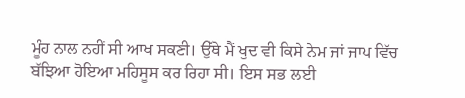ਮੂੰਹ ਨਾਲ ਨਹੀਂ ਸੀ ਆਖ ਸਕਣੀ। ਉੱਥੇ ਮੈਂ ਖੁਦ ਵੀ ਕਿਸੇ ਨੇਮ ਜਾਂ ਜਾਪ ਵਿੱਚ ਬੱਝਿਆ ਹੋਇਆ ਮਹਿਸੂਸ ਕਰ ਰਿਹਾ ਸੀ। ਇਸ ਸਭ ਲਈ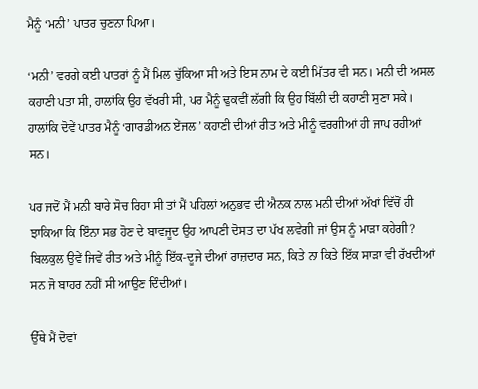ਮੈਨੂੰ ‘ਮਨੀ’ ਪਾਤਰ ਚੁਣਨਾ ਪਿਆ।

‘ਮਨੀ’ ਵਰਗੇ ਕਈ ਪਾਤਰਾਂ ਨੂੰ ਮੈਂ ਮਿਲ ਚੁੱਕਿਆ ਸੀ ਅਤੇ ਇਸ ਨਾਮ ਦੇ ਕਈ ਮਿੱਤਰ ਵੀ ਸਨ। ਮਨੀ ਦੀ ਅਸਲ ਕਹਾਣੀ ਪਤਾ ਸੀ, ਹਾਲਾਂਕਿ ਉਹ ਵੱਖਰੀ ਸੀ, ਪਰ ਮੈਨੂੰ ਢੁਕਵੀਂ ਲੱਗੀ ਕਿ ਉਹ ਬਿੱਲੀ ਦੀ ਕਹਾਣੀ ਸੁਣਾ ਸਕੇ। ਹਾਲਾਂਕਿ ਦੋਵੇਂ ਪਾਤਰ ਮੈਨੂੰ ‘ਗਾਰਡੀਅਨ ਏਂਜਲ’ ਕਹਾਣੀ ਦੀਆਂ ਰੀਤ ਅਤੇ ਮੀਨੂੰ ਵਰਗੀਆਂ ਹੀ ਜਾਪ ਰਹੀਆਂ ਸਨ।

ਪਰ ਜਦੋਂ ਮੈਂ ਮਨੀ ਬਾਰੇ ਸੋਚ ਰਿਹਾ ਸੀ ਤਾਂ ਮੈਂ ਪਹਿਲਾਂ ਅਨੁਭਵ ਦੀ ਐਨਕ ਨਾਲ ਮਨੀ ਦੀਆਂ ਅੱਖਾਂ ਵਿੱਚੋਂ ਹੀ ਝਾਕਿਆ ਕਿ ਇੰਨਾ ਸਭ ਹੋਣ ਦੇ ਬਾਵਜੂਦ ਉਹ ਆਪਣੀ ਦੋਸਤ ਦਾ ਪੱਖ ਲਵੇਗੀ ਜਾਂ ਉਸ ਨੂੰ ਮਾੜਾ ਕਹੇਗੀ? ਬਿਲਕੁਲ ਉਵੇਂ ਜਿਵੇਂ ਰੀਤ ਅਤੇ ਮੀਨੂੰ ਇੱਕ-ਦੂਜੇ ਦੀਆਂ ਰਾਜ਼ਦਾਰ ਸਨ, ਕਿਤੇ ਨਾ ਕਿਤੇ ਇੱਕ ਸਾੜਾ ਵੀ ਰੱਖਦੀਆਂ ਸਨ ਜੋ ਬਾਹਰ ਨਹੀਂ ਸੀ ਆਉਣ ਦਿੰਦੀਆਂ।

ਉੱਥੇ ਮੈਂ ਦੋਵਾਂ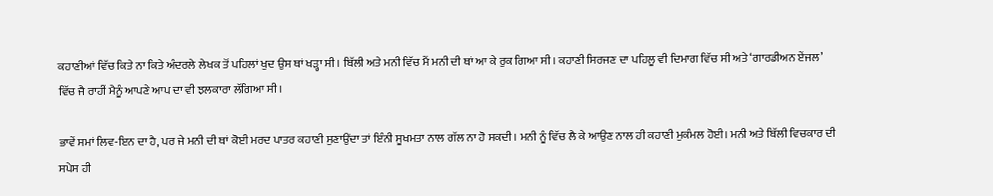ਕਹਾਣੀਆਂ ਵਿੱਚ ਕਿਤੇ ਨਾ ਕਿਤੇ ਅੰਦਰਲੇ ਲੇਖਕ ਤੋਂ ਪਹਿਲਾਂ ਖੁਦ ਉਸ ਥਾਂ ਖੜ੍ਹਾ ਸੀ। ਬਿੱਲੀ ਅਤੇ ਮਨੀ ਵਿੱਚ ਮੈਂ ਮਨੀ ਦੀ ਥਾਂ ਆ ਕੇ ਰੁਕ ਗਿਆ ਸੀ। ਕਹਾਣੀ ਸਿਰਜਣ ਦਾ ਪਹਿਲੂ ਵੀ ਦਿਮਾਗ ਵਿੱਚ ਸੀ ਅਤੇ ‘ਗਾਰਡੀਅਨ ਏਂਜਲ’ ਵਿੱਚ ਜੈ ਰਾਹੀਂ ਮੈਨੂੰ ਆਪਣੇ ਆਪ ਦਾ ਵੀ ਝਲਕਾਰਾ ਲੱਗਿਆ ਸੀ।

ਭਾਵੇਂ ਸਮਾਂ ਲਿਵ-ਇਨ ਦਾ ਹੈ, ਪਰ ਜੇ ਮਨੀ ਦੀ ਥਾਂ ਕੋਈ ਮਰਦ ਪਾਤਰ ਕਹਾਣੀ ਸੁਣਾਉਂਦਾ ਤਾਂ ਇੰਨੀ ਸੂਖਮਤਾ ਨਾਲ ਗੱਲ ਨਾ ਹੋ ਸਕਦੀ। ਮਨੀ ਨੂੰ ਵਿੱਚ ਲੈ ਕੇ ਆਉਣ ਨਾਲ ਹੀ ਕਹਾਣੀ ਮੁਕੰਮਲ ਹੋਈ। ਮਨੀ ਅਤੇ ਬਿੱਲੀ ਵਿਚਕਾਰ ਦੀ ਸਪੇਸ ਹੀ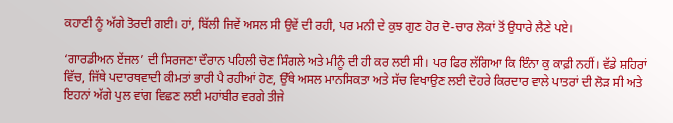ਕਹਾਣੀ ਨੂੰ ਅੱਗੇ ਤੋਰਦੀ ਗਈ। ਹਾਂ, ਬਿੱਲੀ ਜਿਵੇਂ ਅਸਲ ਸੀ ਉਵੇਂ ਦੀ ਰਹੀ, ਪਰ ਮਨੀ ਦੇ ਕੁਝ ਗੁਣ ਹੋਰ ਦੋ-ਚਾਰ ਲੋਕਾਂ ਤੋਂ ਉਧਾਰੇ ਲੈਣੇ ਪਏ।

‘ਗਾਰਡੀਅਨ ਏਂਜਲ’ ਦੀ ਸਿਰਜਣਾ ਦੌਰਾਨ ਪਹਿਲੀ ਚੋਣ ਸਿੰਗਲੇ ਅਤੇ ਮੀਨੂੰ ਦੀ ਹੀ ਕਰ ਲਈ ਸੀ। ਪਰ ਫਿਰ ਲੱਗਿਆ ਕਿ ਇੰਨਾ ਕੁ ਕਾਫ਼ੀ ਨਹੀਂ। ਵੱਡੇ ਸ਼ਹਿਰਾਂ ਵਿੱਚ, ਜਿੱਥੇ ਪਦਾਰਥਵਾਦੀ ਕੀਮਤਾਂ ਭਾਰੀ ਪੈ ਰਹੀਆਂ ਹੋਣ, ਉੱਥੇ ਅਸਲ ਮਾਨਸਿਕਤਾ ਅਤੇ ਸੱਚ ਵਿਖਾਉਣ ਲਈ ਦੋਹਰੇ ਕਿਰਦਾਰ ਵਾਲੇ ਪਾਤਰਾਂ ਦੀ ਲੋੜ ਸੀ ਅਤੇ ਇਹਨਾਂ ਅੱਗੇ ਪੁਲ ਵਾਂਗ ਵਿਛਣ ਲਈ ਮਹਾਂਬੀਰ ਵਰਗੇ ਤੀਜੇ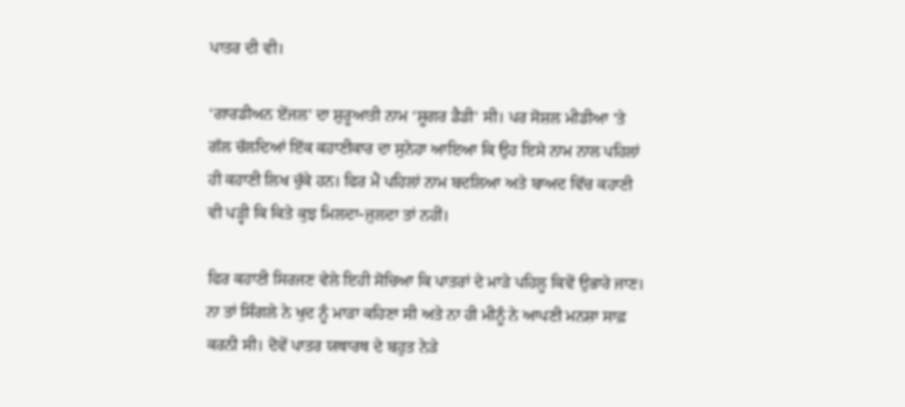ਪਾਤਰ ਦੀ ਵੀ।

‘ਗਾਰਡੀਅਨ ਏਂਜਲ’ ਦਾ ਸ਼ੁਰੂਆਤੀ ਨਾਮ ‘ਸ਼ੂਗਰ ਡੈਡੀ’ ਸੀ। ਪਰ ਸੋਸ਼ਲ ਮੀਡੀਆ 'ਤੇ ਗੱਲ ਚੱਲਦਿਆਂ ਇੱਕ ਕਹਾਣੀਕਾਰ ਦਾ ਸੁਨੇਹਾ ਆਇਆ ਕਿ ਉਹ ਇਸੇ ਨਾਮ ਨਾਲ ਪਹਿਲਾਂ ਹੀ ਕਹਾਣੀ ਲਿਖ ਚੁੱਕੇ ਹਨ। ਫਿਰ ਮੈਂ ਪਹਿਲਾਂ ਨਾਮ ਬਦਲਿਆ ਅਤੇ ਬਾਅਦ ਵਿੱਚ ਕਹਾਣੀ ਵੀ ਪੜ੍ਹੀ ਕਿ ਕਿਤੇ ਕੁਝ ਮਿਲਦਾ-ਜੁਲਦਾ ਤਾਂ ਨਹੀਂ।

ਫਿਰ ਕਹਾਣੀ ਸਿਰਜਣ ਵੇਲੇ ਇਹੀ ਸੋਚਿਆ ਕਿ ਪਾਤਰਾਂ ਦੇ ਮਾੜੇ ਪਹਿਲੂ ਕਿਵੇਂ ਉਭਾਰੇ ਜਾਣ। ਨਾ ਤਾਂ ਸਿੰਗਲੇ ਨੇ ਖੁਦ ਨੂੰ ਮਾੜਾ ਕਹਿਣਾ ਸੀ ਅਤੇ ਨਾ ਹੀ ਮੀਨੂੰ ਨੇ ਆਪਣੀ ਮਨਸ਼ਾ ਸਾਫ਼ ਕਰਨੀ ਸੀ। ਦੋਵੇਂ ਪਾਤਰ ਯਥਾਰਥ ਦੇ ਬਹੁਤ ਨੇੜੇ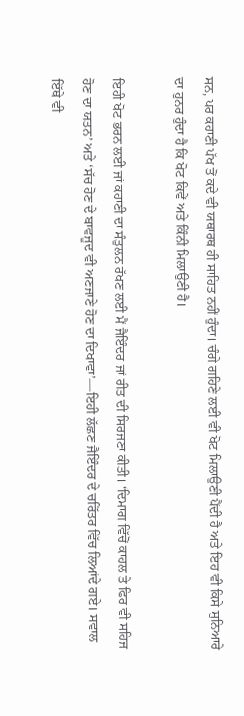ਸਨ, ਪਰ ਕਹਾਣੀ ਪੱਖ ਤੋਂ ਕਦੇ ਵੀ ਯਥਾਰਥ ਹੀ ਸਾਹਿਤ ਨਹੀਂ ਹੁੰਦਾ। ਚੰਗੇ ਗਹਿਣੇ ਲਈ ਵੀ ਖੋਟ ਮਿਲਾਉਣੀ ਪੈਂਦੀ ਹੈ ਅਤੇ ਇਹ ਵੀ ਕਿਸੇ ਸੁਨਿਆਰੇ ਦਾ ਹੁਨਰ ਹੁੰਦਾ ਹੈ ਕਿ ਖੋਟ ਕਿਵੇਂ ਅਤੇ ਕਿੰਨੀ ਮਿਲਾਉਣੀ ਹੈ।

ਇਹੀ ਖੋਟ ਭਰਨ ਲਈ ਜਾਂ ਕਹਾਣੀ ਦਾ ਸੰਤੁਲਨ ਰੱਖਣ ਲਈ ਮੈਂ ਜੈਇੰਦਰ ਜਾਂ ਰੀਤ ਦੀ ਸਿਰਜਣਾ ਕੀਤੀ। ‘ਦਿਮਾਗ ਵਿੱਚੋਂ ਕਾਹਲ ਤੇ ਫਿਰ ਵੀ ਸਹਿਜ ਹੋਣ ਦਾ ਯਤਨ’ ਅਤੇ ‘ਸੱਚ ਹੋਣ ਦੇ ਬਾਵਜੂਦ ਵੀ ਅਣਜਾਣੇ ਹੋਣ ਦਾ ਦਿਖਾਵਾ’—ਇਹੀ ਲੱਛਣ ਜੈਇੰਦਰ ਦੇ ਚਰਿੱਤਰ ਵਿੱਚ ਲਿਆਂਦੇ ਗਏ। ਸਵਾਲ ਇੱਥੇ ਵੀ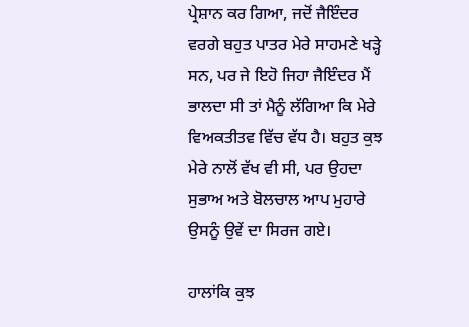ਪ੍ਰੇਸ਼ਾਨ ਕਰ ਗਿਆ, ਜਦੋਂ ਜੈਇੰਦਰ ਵਰਗੇ ਬਹੁਤ ਪਾਤਰ ਮੇਰੇ ਸਾਹਮਣੇ ਖੜ੍ਹੇ ਸਨ, ਪਰ ਜੇ ਇਹੋ ਜਿਹਾ ਜੈਇੰਦਰ ਮੈਂ ਭਾਲਦਾ ਸੀ ਤਾਂ ਮੈਨੂੰ ਲੱਗਿਆ ਕਿ ਮੇਰੇ ਵਿਅਕਤੀਤਵ ਵਿੱਚ ਵੱਧ ਹੈ। ਬਹੁਤ ਕੁਝ ਮੇਰੇ ਨਾਲੋਂ ਵੱਖ ਵੀ ਸੀ, ਪਰ ਉਹਦਾ ਸੁਭਾਅ ਅਤੇ ਬੋਲਚਾਲ ਆਪ ਮੁਹਾਰੇ ਉਸਨੂੰ ਉਵੇਂ ਦਾ ਸਿਰਜ ਗਏ।

ਹਾਲਾਂਕਿ ਕੁਝ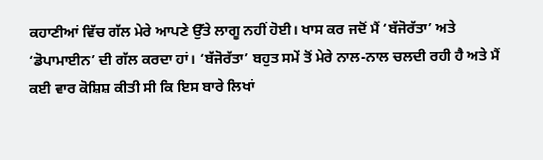ਕਹਾਣੀਆਂ ਵਿੱਚ ਗੱਲ ਮੇਰੇ ਆਪਣੇ ਉੱਤੇ ਲਾਗੂ ਨਹੀਂ ਹੋਈ। ਖਾਸ ਕਰ ਜਦੋਂ ਮੈਂ ‘ਬੱਜੋਰੱਤਾ’ ਅਤੇ ‘ਡੋਪਾਮਾਈਨ’ ਦੀ ਗੱਲ ਕਰਦਾ ਹਾਂ। ‘ਬੱਜੋਰੱਤਾ’ ਬਹੁਤ ਸਮੇਂ ਤੋਂ ਮੇਰੇ ਨਾਲ-ਨਾਲ ਚਲਦੀ ਰਹੀ ਹੈ ਅਤੇ ਮੈਂ ਕਈ ਵਾਰ ਕੋਸ਼ਿਸ਼ ਕੀਤੀ ਸੀ ਕਿ ਇਸ ਬਾਰੇ ਲਿਖਾਂ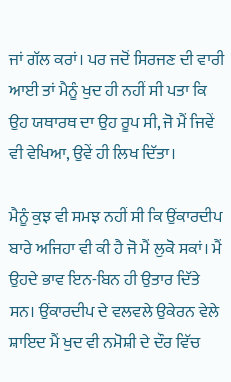ਜਾਂ ਗੱਲ ਕਰਾਂ। ਪਰ ਜਦੋਂ ਸਿਰਜਣ ਦੀ ਵਾਰੀ ਆਈ ਤਾਂ ਮੈਨੂੰ ਖੁਦ ਹੀ ਨਹੀਂ ਸੀ ਪਤਾ ਕਿ ਉਹ ਯਥਾਰਥ ਦਾ ਉਹ ਰੂਪ ਸੀ, ਜੋ ਮੈਂ ਜਿਵੇਂ ਵੀ ਵੇਖਿਆ, ਉਵੇਂ ਹੀ ਲਿਖ ਦਿੱਤਾ।

ਮੈਨੂੰ ਕੁਝ ਵੀ ਸਮਝ ਨਹੀਂ ਸੀ ਕਿ ਉਂਕਾਰਦੀਪ ਬਾਰੇ ਅਜਿਹਾ ਵੀ ਕੀ ਹੈ ਜੋ ਮੈਂ ਲੁਕੋ ਸਕਾਂ। ਮੈਂ ਉਹਦੇ ਭਾਵ ਇਨ-ਬਿਨ ਹੀ ਉਤਾਰ ਦਿੱਤੇ ਸਨ। ਉਂਕਾਰਦੀਪ ਦੇ ਵਲਵਲੇ ਉਕੇਰਨ ਵੇਲੇ ਸ਼ਾਇਦ ਮੈਂ ਖੁਦ ਵੀ ਨਮੋਸ਼ੀ ਦੇ ਦੌਰ ਵਿੱਚ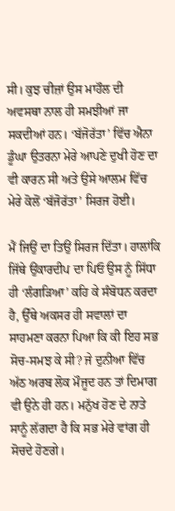ਸੀ। ਕੁਝ ਚੀਜ਼ਾਂ ਉਸ ਮਾਹੌਲ ਦੀ ਅਵਸਥਾ ਨਾਲ ਹੀ ਸਮਝੀਆਂ ਜਾ ਸਕਦੀਆਂ ਹਨ। ‘ਬੱਜੋਰੱਤਾ’ ਵਿੱਚ ਐਨਾ ਡੂੰਘਾ ਉਤਰਨਾ ਮੇਰੇ ਆਪਣੇ ਦੁਖੀ ਹੋਣ ਦਾ ਵੀ ਕਾਰਨ ਸੀ ਅਤੇ ਉਸੇ ਆਲਮ ਵਿੱਚ ਮੇਰੇ ਕੋਲੋਂ ‘ਬੱਜੋਰੱਤਾ’ ਸਿਰਜ ਹੋਈ।

ਮੈਂ ਜਿਉਂ ਦਾ ਤਿਉਂ ਸਿਰਜ ਦਿੱਤਾ। ਹਾਲਾਂਕਿ ਜਿੱਥੇ ਉਂਕਾਰਦੀਪ ਦਾ ਪਿਓ ਉਸ ਨੂੰ ਸਿੱਧਾ ਹੀ ‘ਲੰਗੜਿਆ’ ਕਹਿ ਕੇ ਸੰਬੋਧਨ ਕਰਦਾ ਹੈ, ਉੱਥੇ ਅਕਸਰ ਹੀ ਸਵਾਲਾਂ ਦਾ ਸਾਹਮਣਾ ਕਰਨਾ ਪਿਆ ਕਿ ਕੀ ਇਹ ਸਭ ਸੋਚ-ਸਮਝ ਕੇ ਸੀ? ਜੇ ਦੁਨੀਆ ਵਿੱਚ ਅੱਠ ਅਰਬ ਲੋਕ ਮੌਜੂਦ ਹਨ ਤਾਂ ਦਿਮਾਗ ਵੀ ਉਨੇ ਹੀ ਹਨ। ਮਨੁੱਖ ਹੋਣ ਦੇ ਨਾਤੇ ਸਾਨੂੰ ਲੱਗਦਾ ਹੈ ਕਿ ਸਭ ਮੇਰੇ ਵਾਂਗ ਹੀ ਸੋਚਦੇ ਹੋਣਗੇ।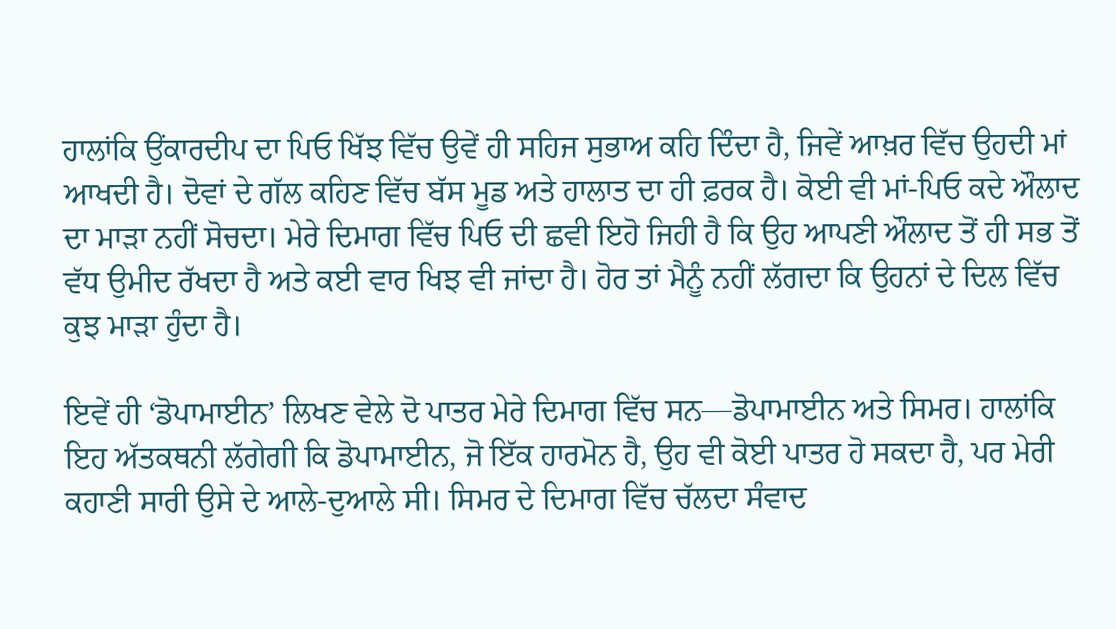ਹਾਲਾਂਕਿ ਉਂਕਾਰਦੀਪ ਦਾ ਪਿਓ ਖਿੱਝ ਵਿੱਚ ਉਵੇਂ ਹੀ ਸਹਿਜ ਸੁਭਾਅ ਕਹਿ ਦਿੰਦਾ ਹੈ, ਜਿਵੇਂ ਆਖ਼ਰ ਵਿੱਚ ਉਹਦੀ ਮਾਂ ਆਖਦੀ ਹੈ। ਦੋਵਾਂ ਦੇ ਗੱਲ ਕਹਿਣ ਵਿੱਚ ਬੱਸ ਮੂਡ ਅਤੇ ਹਾਲਾਤ ਦਾ ਹੀ ਫ਼ਰਕ ਹੈ। ਕੋਈ ਵੀ ਮਾਂ-ਪਿਓ ਕਦੇ ਔਲਾਦ ਦਾ ਮਾੜਾ ਨਹੀਂ ਸੋਚਦਾ। ਮੇਰੇ ਦਿਮਾਗ ਵਿੱਚ ਪਿਓ ਦੀ ਛਵੀ ਇਹੋ ਜਿਹੀ ਹੈ ਕਿ ਉਹ ਆਪਣੀ ਔਲਾਦ ਤੋਂ ਹੀ ਸਭ ਤੋਂ ਵੱਧ ਉਮੀਦ ਰੱਖਦਾ ਹੈ ਅਤੇ ਕਈ ਵਾਰ ਖਿਝ ਵੀ ਜਾਂਦਾ ਹੈ। ਹੋਰ ਤਾਂ ਮੈਨੂੰ ਨਹੀਂ ਲੱਗਦਾ ਕਿ ਉਹਨਾਂ ਦੇ ਦਿਲ ਵਿੱਚ ਕੁਝ ਮਾੜਾ ਹੁੰਦਾ ਹੈ।

ਇਵੇਂ ਹੀ ‘ਡੋਪਾਮਾਈਨ’ ਲਿਖਣ ਵੇਲੇ ਦੋ ਪਾਤਰ ਮੇਰੇ ਦਿਮਾਗ ਵਿੱਚ ਸਨ—ਡੋਪਾਮਾਈਨ ਅਤੇ ਸਿਮਰ। ਹਾਲਾਂਕਿ ਇਹ ਅੱਤਕਥਨੀ ਲੱਗੇਗੀ ਕਿ ਡੋਪਾਮਾਈਨ, ਜੋ ਇੱਕ ਹਾਰਮੋਨ ਹੈ, ਉਹ ਵੀ ਕੋਈ ਪਾਤਰ ਹੋ ਸਕਦਾ ਹੈ, ਪਰ ਮੇਰੀ ਕਹਾਣੀ ਸਾਰੀ ਉਸੇ ਦੇ ਆਲੇ-ਦੁਆਲੇ ਸੀ। ਸਿਮਰ ਦੇ ਦਿਮਾਗ ਵਿੱਚ ਚੱਲਦਾ ਸੰਵਾਦ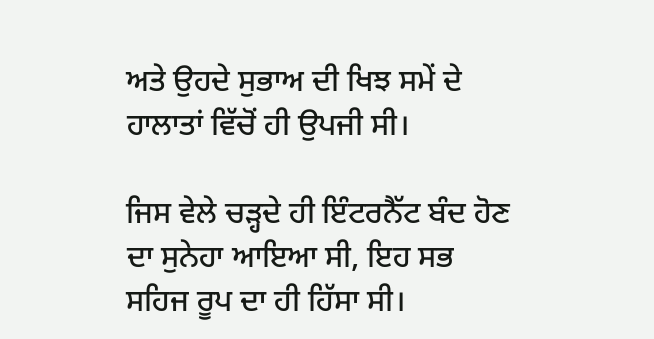ਅਤੇ ਉਹਦੇ ਸੁਭਾਅ ਦੀ ਖਿਝ ਸਮੇਂ ਦੇ ਹਾਲਾਤਾਂ ਵਿੱਚੋਂ ਹੀ ਉਪਜੀ ਸੀ।

ਜਿਸ ਵੇਲੇ ਚੜ੍ਹਦੇ ਹੀ ਇੰਟਰਨੈੱਟ ਬੰਦ ਹੋਣ ਦਾ ਸੁਨੇਹਾ ਆਇਆ ਸੀ, ਇਹ ਸਭ ਸਹਿਜ ਰੂਪ ਦਾ ਹੀ ਹਿੱਸਾ ਸੀ।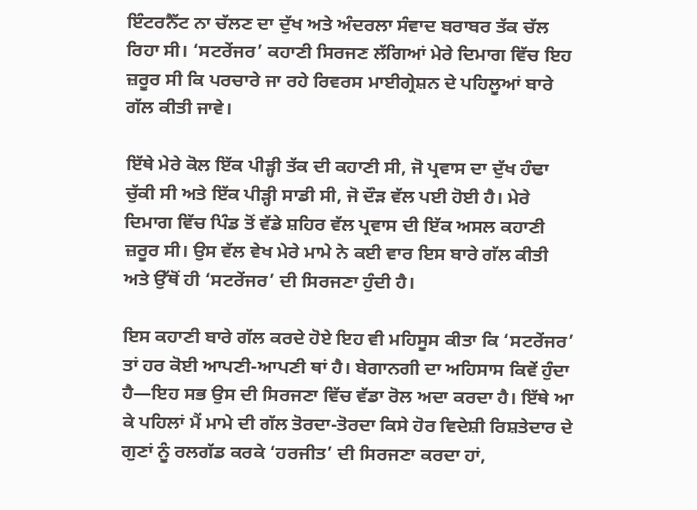ਇੰਟਰਨੈੱਟ ਨਾ ਚੱਲਣ ਦਾ ਦੁੱਖ ਅਤੇ ਅੰਦਰਲਾ ਸੰਵਾਦ ਬਰਾਬਰ ਤੱਕ ਚੱਲ ਰਿਹਾ ਸੀ। ‘ਸਟਰੇਂਜਰ’ ਕਹਾਣੀ ਸਿਰਜਣ ਲੱਗਿਆਂ ਮੇਰੇ ਦਿਮਾਗ ਵਿੱਚ ਇਹ ਜ਼ਰੂਰ ਸੀ ਕਿ ਪਰਚਾਰੇ ਜਾ ਰਹੇ ਰਿਵਰਸ ਮਾਈਗ੍ਰੇਸ਼ਨ ਦੇ ਪਹਿਲੂਆਂ ਬਾਰੇ ਗੱਲ ਕੀਤੀ ਜਾਵੇ।

ਇੱਥੇ ਮੇਰੇ ਕੋਲ ਇੱਕ ਪੀੜ੍ਹੀ ਤੱਕ ਦੀ ਕਹਾਣੀ ਸੀ, ਜੋ ਪ੍ਰਵਾਸ ਦਾ ਦੁੱਖ ਹੰਢਾ ਚੁੱਕੀ ਸੀ ਅਤੇ ਇੱਕ ਪੀੜ੍ਹੀ ਸਾਡੀ ਸੀ, ਜੋ ਦੌੜ ਵੱਲ ਪਈ ਹੋਈ ਹੈ। ਮੇਰੇ ਦਿਮਾਗ ਵਿੱਚ ਪਿੰਡ ਤੋਂ ਵੱਡੇ ਸ਼ਹਿਰ ਵੱਲ ਪ੍ਰਵਾਸ ਦੀ ਇੱਕ ਅਸਲ ਕਹਾਣੀ ਜ਼ਰੂਰ ਸੀ। ਉਸ ਵੱਲ ਵੇਖ ਮੇਰੇ ਮਾਮੇ ਨੇ ਕਈ ਵਾਰ ਇਸ ਬਾਰੇ ਗੱਲ ਕੀਤੀ ਅਤੇ ਉੱਥੋਂ ਹੀ ‘ਸਟਰੇਂਜਰ’ ਦੀ ਸਿਰਜਣਾ ਹੁੰਦੀ ਹੈ।

ਇਸ ਕਹਾਣੀ ਬਾਰੇ ਗੱਲ ਕਰਦੇ ਹੋਏ ਇਹ ਵੀ ਮਹਿਸੂਸ ਕੀਤਾ ਕਿ ‘ਸਟਰੇਂਜਰ’ ਤਾਂ ਹਰ ਕੋਈ ਆਪਣੀ-ਆਪਣੀ ਥਾਂ ਹੈ। ਬੇਗਾਨਗੀ ਦਾ ਅਹਿਸਾਸ ਕਿਵੇਂ ਹੁੰਦਾ ਹੈ—ਇਹ ਸਭ ਉਸ ਦੀ ਸਿਰਜਣਾ ਵਿੱਚ ਵੱਡਾ ਰੋਲ ਅਦਾ ਕਰਦਾ ਹੈ। ਇੱਥੇ ਆ ਕੇ ਪਹਿਲਾਂ ਮੈਂ ਮਾਮੇ ਦੀ ਗੱਲ ਤੋਰਦਾ-ਤੋਰਦਾ ਕਿਸੇ ਹੋਰ ਵਿਦੇਸ਼ੀ ਰਿਸ਼ਤੇਦਾਰ ਦੇ ਗੁਣਾਂ ਨੂੰ ਰਲਗੱਡ ਕਰਕੇ ‘ਹਰਜੀਤ’ ਦੀ ਸਿਰਜਣਾ ਕਰਦਾ ਹਾਂ,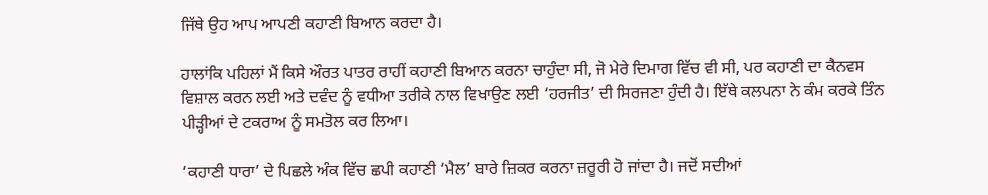ਜਿੱਥੇ ਉਹ ਆਪ ਆਪਣੀ ਕਹਾਣੀ ਬਿਆਨ ਕਰਦਾ ਹੈ।

ਹਾਲਾਂਕਿ ਪਹਿਲਾਂ ਮੈਂ ਕਿਸੇ ਔਰਤ ਪਾਤਰ ਰਾਹੀਂ ਕਹਾਣੀ ਬਿਆਨ ਕਰਨਾ ਚਾਹੁੰਦਾ ਸੀ, ਜੋ ਮੇਰੇ ਦਿਮਾਗ ਵਿੱਚ ਵੀ ਸੀ, ਪਰ ਕਹਾਣੀ ਦਾ ਕੈਨਵਸ ਵਿਸ਼ਾਲ ਕਰਨ ਲਈ ਅਤੇ ਦਵੰਦ ਨੂੰ ਵਧੀਆ ਤਰੀਕੇ ਨਾਲ ਵਿਖਾਉਣ ਲਈ ‘ਹਰਜੀਤ’ ਦੀ ਸਿਰਜਣਾ ਹੁੰਦੀ ਹੈ। ਇੱਥੇ ਕਲਪਨਾ ਨੇ ਕੰਮ ਕਰਕੇ ਤਿੰਨ ਪੀੜ੍ਹੀਆਂ ਦੇ ਟਕਰਾਅ ਨੂੰ ਸਮਤੋਲ ਕਰ ਲਿਆ।

‘ਕਹਾਣੀ ਧਾਰਾ’ ਦੇ ਪਿਛਲੇ ਅੰਕ ਵਿੱਚ ਛਪੀ ਕਹਾਣੀ ‘ਮੈਲ’ ਬਾਰੇ ਜ਼ਿਕਰ ਕਰਨਾ ਜ਼ਰੂਰੀ ਹੋ ਜਾਂਦਾ ਹੈ। ਜਦੋਂ ਸਦੀਆਂ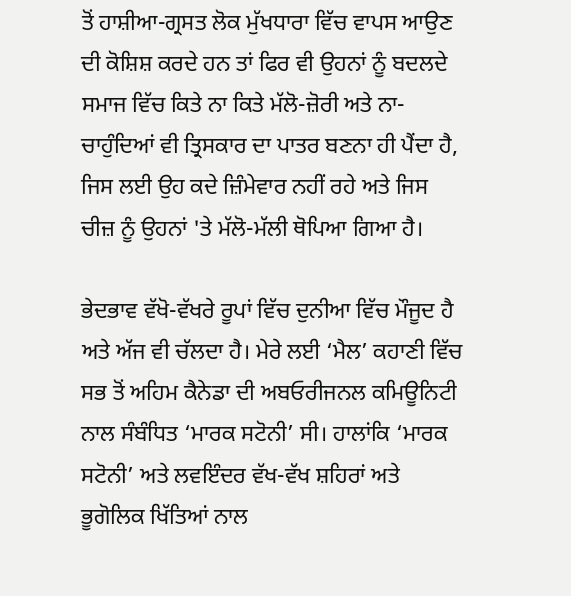ਤੋਂ ਹਾਸ਼ੀਆ-ਗ੍ਰਸਤ ਲੋਕ ਮੁੱਖਧਾਰਾ ਵਿੱਚ ਵਾਪਸ ਆਉਣ ਦੀ ਕੋਸ਼ਿਸ਼ ਕਰਦੇ ਹਨ ਤਾਂ ਫਿਰ ਵੀ ਉਹਨਾਂ ਨੂੰ ਬਦਲਦੇ ਸਮਾਜ ਵਿੱਚ ਕਿਤੇ ਨਾ ਕਿਤੇ ਮੱਲੋ-ਜ਼ੋਰੀ ਅਤੇ ਨਾ-ਚਾਹੁੰਦਿਆਂ ਵੀ ਤ੍ਰਿਸਕਾਰ ਦਾ ਪਾਤਰ ਬਣਨਾ ਹੀ ਪੈਂਦਾ ਹੈ, ਜਿਸ ਲਈ ਉਹ ਕਦੇ ਜ਼ਿੰਮੇਵਾਰ ਨਹੀਂ ਰਹੇ ਅਤੇ ਜਿਸ ਚੀਜ਼ ਨੂੰ ਉਹਨਾਂ 'ਤੇ ਮੱਲੋ-ਮੱਲੀ ਥੋਪਿਆ ਗਿਆ ਹੈ।

ਭੇਦਭਾਵ ਵੱਖੋ-ਵੱਖਰੇ ਰੂਪਾਂ ਵਿੱਚ ਦੁਨੀਆ ਵਿੱਚ ਮੌਜੂਦ ਹੈ ਅਤੇ ਅੱਜ ਵੀ ਚੱਲਦਾ ਹੈ। ਮੇਰੇ ਲਈ ‘ਮੈਲ’ ਕਹਾਣੀ ਵਿੱਚ ਸਭ ਤੋਂ ਅਹਿਮ ਕੈਨੇਡਾ ਦੀ ਅਬਓਰੀਜਨਲ ਕਮਿਊਨਿਟੀ ਨਾਲ ਸੰਬੰਧਿਤ ‘ਮਾਰਕ ਸਟੋਨੀ’ ਸੀ। ਹਾਲਾਂਕਿ ‘ਮਾਰਕ ਸਟੋਨੀ’ ਅਤੇ ਲਵਇੰਦਰ ਵੱਖ-ਵੱਖ ਸ਼ਹਿਰਾਂ ਅਤੇ ਭੂਗੋਲਿਕ ਖਿੱਤਿਆਂ ਨਾਲ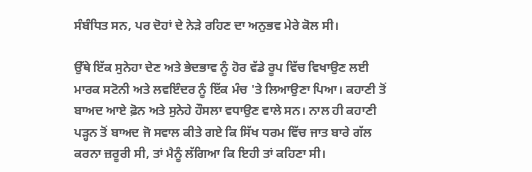ਸੰਬੰਧਿਤ ਸਨ, ਪਰ ਦੋਹਾਂ ਦੇ ਨੇੜੇ ਰਹਿਣ ਦਾ ਅਨੁਭਵ ਮੇਰੇ ਕੋਲ ਸੀ।

ਉੱਥੇ ਇੱਕ ਸੁਨੇਹਾ ਦੇਣ ਅਤੇ ਭੇਦਭਾਵ ਨੂੰ ਹੋਰ ਵੱਡੇ ਰੂਪ ਵਿੱਚ ਵਿਖਾਉਣ ਲਈ ਮਾਰਕ ਸਟੋਨੀ ਅਤੇ ਲਵਇੰਦਰ ਨੂੰ ਇੱਕ ਮੰਚ 'ਤੇ ਲਿਆਉਣਾ ਪਿਆ। ਕਹਾਣੀ ਤੋਂ ਬਾਅਦ ਆਏ ਫ਼ੋਨ ਅਤੇ ਸੁਨੇਹੇ ਹੌਸਲਾ ਵਧਾਉਣ ਵਾਲੇ ਸਨ। ਨਾਲ ਹੀ ਕਹਾਣੀ ਪੜ੍ਹਨ ਤੋਂ ਬਾਅਦ ਜੋ ਸਵਾਲ ਕੀਤੇ ਗਏ ਕਿ ਸਿੱਖ ਧਰਮ ਵਿੱਚ ਜਾਤ ਬਾਰੇ ਗੱਲ ਕਰਨਾ ਜ਼ਰੂਰੀ ਸੀ, ਤਾਂ ਮੈਨੂੰ ਲੱਗਿਆ ਕਿ ਇਹੀ ਤਾਂ ਕਹਿਣਾ ਸੀ।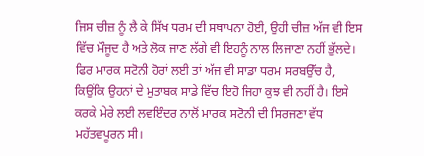ਜਿਸ ਚੀਜ਼ ਨੂੰ ਲੈ ਕੇ ਸਿੱਖ ਧਰਮ ਦੀ ਸਥਾਪਨਾ ਹੋਈ, ਉਹੀ ਚੀਜ਼ ਅੱਜ ਵੀ ਇਸ ਵਿੱਚ ਮੌਜੂਦ ਹੈ ਅਤੇ ਲੋਕ ਜਾਣ ਲੱਗੇ ਵੀ ਇਹਨੂੰ ਨਾਲ ਲਿਜਾਣਾ ਨਹੀਂ ਭੁੱਲਦੇ। ਫਿਰ ਮਾਰਕ ਸਟੋਨੀ ਹੋਰਾਂ ਲਈ ਤਾਂ ਅੱਜ ਵੀ ਸਾਡਾ ਧਰਮ ਸਰਬਉੱਚ ਹੈ, ਕਿਉਂਕਿ ਉਹਨਾਂ ਦੇ ਮੁਤਾਬਕ ਸਾਡੇ ਵਿੱਚ ਇਹੋ ਜਿਹਾ ਕੁਝ ਵੀ ਨਹੀਂ ਹੈ। ਇਸੇ ਕਰਕੇ ਮੇਰੇ ਲਈ ਲਵਇੰਦਰ ਨਾਲੋਂ ਮਾਰਕ ਸਟੋਨੀ ਦੀ ਸਿਰਜਣਾ ਵੱਧ ਮਹੱਤਵਪੂਰਨ ਸੀ।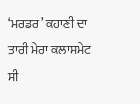‘ਮਰਡਰ’ ਕਹਾਣੀ ਦਾ ਤਾਰੀ ਮੇਰਾ ਕਲਾਸਮੇਟ ਸੀ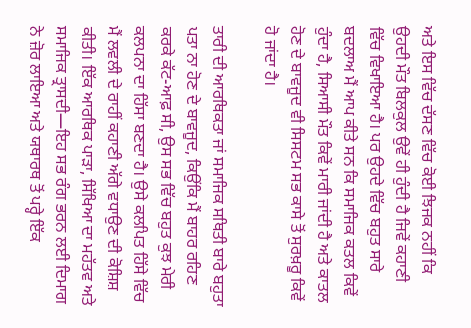ਅਤੇ ਇਸ ਵਿੱਚ ਦੱਸਣ ਵਿੱਚ ਕੋਈ ਝਿਜਕ ਨਹੀਂ ਕਿ ਉਹਦੀ ਮੌਤ ਬਿਲਕੁਲ ਉਵੇਂ ਹੀ ਹੁੰਦੀ ਹੈ ਜਿਵੇਂ ਕਹਾਣੀ ਵਿੱਚ ਵਿਖਾਇਆ ਹੈ। ਪਰ ਉਹਦੇ ਵਿੱਚ ਬਹੁਤ ਸਾਰੇ ਬਦਲਾਅ ਮੈਂ ਆਪ ਕੀਤੇ ਸਨ ਕਿ ਸਮਾਜਿਕ ਕਤਲ ਕਿਵੇਂ ਹੁੰਦਾ ਹੈ, ਸਿਆਸੀ ਮੌਤ ਕਿਵੇਂ ਮਾਰੀ ਜਾਂਦੀ ਹੈ ਅਤੇ ਕਾਤਲ ਹੋਣ ਦੇ ਬਾਵਜੂਦ ਵੀ ਸਿਸਟਮ ਸਭ ਕਾਸੇ ਤੋਂ ਸੁਰਖ਼ਰੂ ਕਿਵੇਂ ਹੋ ਜਾਂਦਾ ਹੈ।

ਤਾਰੀ ਦੀ ਆਰਥਿਕਤਾ ਜਾਂ ਸਮਾਜਿਕ ਸਥਿਤੀ ਬਾਰੇ ਬਹੁਤਾ ਪਤਾ ਨਾ ਹੋਣ ਦੇ ਬਾਵਜੂਦ, ਕਿਉਂਕਿ ਮੈਂ ਬਾਹਰ ਰਹਿਣ ਕਰਕੇ ਕੱਟ-ਆਫ਼ ਸੀ, ਉਸ ਸਭ ਵਿੱਚ ਬਹੁਤ ਕੁਝ ਮੇਰੀ ਕਲਪਨਾ ਦਾ ਹਿੱਸਾ ਬਣਦਾ ਹੈ। ਉਸੇ ਕਲਪਿਤ ਹਿੱਸੇ ਵਿੱਚ ਮੈਂ ਲਵਲੀ ਦੇ ਰਾਹੀਂ ਕਹਾਣੀ ਅੱਗੇ ਵਧਾਉਣ ਦੀ ਕੋਸ਼ਿਸ਼ ਕੀਤੀ। ਇੱਕ ਆਰਥਿਕ ਪਾੜਾ, ਸਿੱਖਿਆ ਦਾ ਮਹੱਤਵ ਅਤੇ ਸਮਾਜਿਕ ਤ੍ਰਾਸਦੀ—ਇਹ ਸਭ ਰੰਗ ਭਰਨ ਲਈ ਦਿਮਾਗ ਨੇ ਜ਼ੋਰ ਲਾਇਆ ਅਤੇ ਯਥਾਰਥ ਤੋਂ ਪਰ੍ਹੇ ਇੱਕ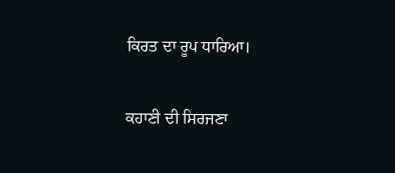ਕਿਰਤ ਦਾ ਰੂਪ ਧਾਰਿਆ।

ਕਹਾਣੀ ਦੀ ਸਿਰਜਣਾ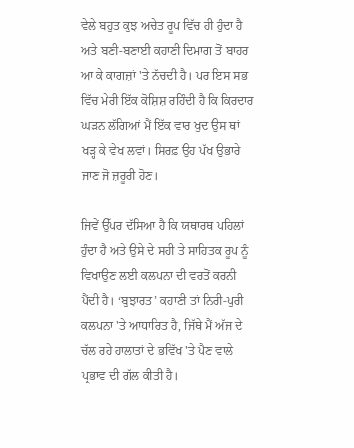ਵੇਲੇ ਬਹੁਤ ਕੁਝ ਅਚੇਤ ਰੂਪ ਵਿੱਚ ਹੀ ਹੁੰਦਾ ਹੈ ਅਤੇ ਬਣੀ-ਬਣਾਈ ਕਹਾਣੀ ਦਿਮਾਗ ਤੋਂ ਬਾਹਰ ਆ ਕੇ ਕਾਗਜ਼ਾਂ 'ਤੇ ਨੱਚਦੀ ਹੈ। ਪਰ ਇਸ ਸਭ ਵਿੱਚ ਮੇਰੀ ਇੱਕ ਕੋਸ਼ਿਸ਼ ਰਹਿੰਦੀ ਹੈ ਕਿ ਕਿਰਦਾਰ ਘੜਨ ਲੱਗਿਆਂ ਮੈਂ ਇੱਕ ਵਾਰ ਖੁਦ ਉਸ ਥਾਂ ਖੜ੍ਹ ਕੇ ਵੇਖ ਲਵਾਂ। ਸਿਰਫ਼ ਉਹ ਪੱਖ ਉਭਾਰੇ ਜਾਣ ਜੋ ਜ਼ਰੂਰੀ ਹੋਣ।

ਜਿਵੇਂ ਉੱਪਰ ਦੱਸਿਆ ਹੈ ਕਿ ਯਥਾਰਥ ਪਹਿਲਾਂ ਹੁੰਦਾ ਹੈ ਅਤੇ ਉਸੇ ਦੇ ਸਹੀ ਤੇ ਸਾਹਿਤਕ ਰੂਪ ਨੂੰ ਵਿਖਾਉਣ ਲਈ ਕਲਪਨਾ ਦੀ ਵਰਤੋਂ ਕਰਨੀ ਪੈਂਦੀ ਹੈ। ‘ਬੁਝਾਰਤ’ ਕਹਾਣੀ ਤਾਂ ਨਿਰੀ-ਪੁਰੀ ਕਲਪਨਾ 'ਤੇ ਆਧਾਰਿਤ ਹੈ, ਜਿੱਥੇ ਮੈਂ ਅੱਜ ਦੇ ਚੱਲ ਰਹੇ ਹਾਲਾਤਾਂ ਦੇ ਭਵਿੱਖ 'ਤੇ ਪੈਣ ਵਾਲੇ ਪ੍ਰਭਾਵ ਦੀ ਗੱਲ ਕੀਤੀ ਹੈ।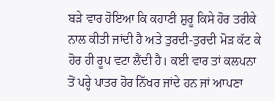ਬੜੇ ਵਾਰ ਹੋਇਆ ਕਿ ਕਹਾਣੀ ਸ਼ੁਰੂ ਕਿਸੇ ਹੋਰ ਤਰੀਕੇ ਨਾਲ ਕੀਤੀ ਜਾਂਦੀ ਹੈ ਅਤੇ ਤੁਰਦੀ-ਤੁਰਦੀ ਮੋੜ ਕੱਟ ਕੇ ਹੋਰ ਹੀ ਰੂਪ ਵਟਾ ਲੈਂਦੀ ਹੈ। ਕਈ ਵਾਰ ਤਾਂ ਕਲਪਨਾ ਤੋਂ ਪਰ੍ਹੇ ਪਾਤਰ ਹੋਰ ਨਿੱਖਰ ਜਾਂਦੇ ਹਨ ਜਾਂ ਆਪਣਾ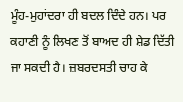ਮੂੰਹ-ਮੁਹਾਂਦਰਾ ਹੀ ਬਦਲ ਦਿੰਦੇ ਹਨ। ਪਰ ਕਹਾਣੀ ਨੂੰ ਲਿਖਣ ਤੋਂ ਬਾਅਦ ਹੀ ਸ਼ੇਡ ਦਿੱਤੀ ਜਾ ਸਕਦੀ ਹੈ। ਜ਼ਬਰਦਸਤੀ ਚਾਹ ਕੇ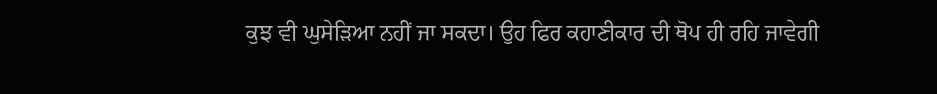ਕੁਝ ਵੀ ਘੁਸੇੜਿਆ ਨਹੀਂ ਜਾ ਸਕਦਾ। ਉਹ ਫਿਰ ਕਹਾਣੀਕਾਰ ਦੀ ਥੋਪ ਹੀ ਰਹਿ ਜਾਵੇਗੀ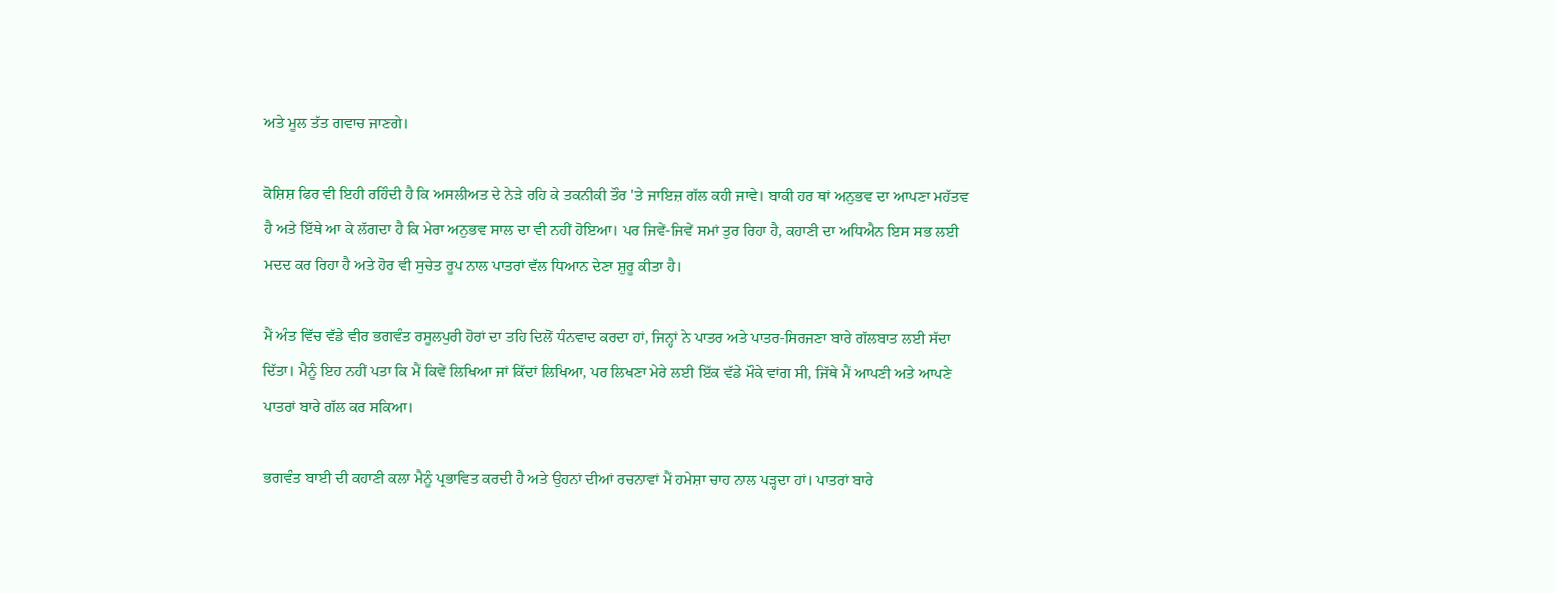ਅਤੇ ਮੂਲ ਤੱਤ ਗਵਾਚ ਜਾਣਗੇ।

ਕੋਸ਼ਿਸ਼ ਫਿਰ ਵੀ ਇਹੀ ਰਹਿੰਦੀ ਹੈ ਕਿ ਅਸਲੀਅਤ ਦੇ ਨੇੜੇ ਰਹਿ ਕੇ ਤਕਨੀਕੀ ਤੌਰ 'ਤੇ ਜਾਇਜ਼ ਗੱਲ ਕਹੀ ਜਾਵੇ। ਬਾਕੀ ਹਰ ਥਾਂ ਅਨੁਭਵ ਦਾ ਆਪਣਾ ਮਹੱਤਵ ਹੈ ਅਤੇ ਇੱਥੇ ਆ ਕੇ ਲੱਗਦਾ ਹੈ ਕਿ ਮੇਰਾ ਅਨੁਭਵ ਸਾਲ ਦਾ ਵੀ ਨਹੀਂ ਹੋਇਆ। ਪਰ ਜਿਵੇਂ-ਜਿਵੇਂ ਸਮਾਂ ਤੁਰ ਰਿਹਾ ਹੈ, ਕਹਾਣੀ ਦਾ ਅਧਿਐਨ ਇਸ ਸਭ ਲਈ ਮਦਦ ਕਰ ਰਿਹਾ ਹੈ ਅਤੇ ਹੋਰ ਵੀ ਸੁਚੇਤ ਰੂਪ ਨਾਲ ਪਾਤਰਾਂ ਵੱਲ ਧਿਆਨ ਦੇਣਾ ਸ਼ੁਰੂ ਕੀਤਾ ਹੈ।

ਮੈਂ ਅੰਤ ਵਿੱਚ ਵੱਡੇ ਵੀਰ ਭਗਵੰਤ ਰਸੂਲਪੁਰੀ ਹੋਰਾਂ ਦਾ ਤਹਿ ਦਿਲੋਂ ਧੰਨਵਾਦ ਕਰਦਾ ਹਾਂ, ਜਿਨ੍ਹਾਂ ਨੇ ਪਾਤਰ ਅਤੇ ਪਾਤਰ-ਸਿਰਜਣਾ ਬਾਰੇ ਗੱਲਬਾਤ ਲਈ ਸੱਦਾ ਦਿੱਤਾ। ਮੈਨੂੰ ਇਹ ਨਹੀਂ ਪਤਾ ਕਿ ਮੈਂ ਕਿਵੇਂ ਲਿਖਿਆ ਜਾਂ ਕਿੱਦਾਂ ਲਿਖਿਆ, ਪਰ ਲਿਖਣਾ ਮੇਰੇ ਲਈ ਇੱਕ ਵੱਡੇ ਮੌਕੇ ਵਾਂਗ ਸੀ, ਜਿੱਥੇ ਮੈਂ ਆਪਣੀ ਅਤੇ ਆਪਣੇ ਪਾਤਰਾਂ ਬਾਰੇ ਗੱਲ ਕਰ ਸਕਿਆ।

ਭਗਵੰਤ ਬਾਈ ਦੀ ਕਹਾਣੀ ਕਲਾ ਮੈਨੂੰ ਪ੍ਰਭਾਵਿਤ ਕਰਦੀ ਹੈ ਅਤੇ ਉਹਨਾਂ ਦੀਆਂ ਰਚਨਾਵਾਂ ਮੈਂ ਹਮੇਸ਼ਾ ਚਾਹ ਨਾਲ ਪੜ੍ਹਦਾ ਹਾਂ। ਪਾਤਰਾਂ ਬਾਰੇ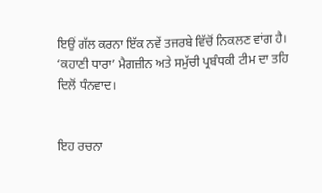ਇਉਂ ਗੱਲ ਕਰਨਾ ਇੱਕ ਨਵੇਂ ਤਜਰਬੇ ਵਿੱਚੋਂ ਨਿਕਲਣ ਵਾਂਗ ਹੈ। ‘ਕਹਾਣੀ ਧਾਰਾ’ ਮੈਗਜ਼ੀਨ ਅਤੇ ਸਮੁੱਚੀ ਪ੍ਰਬੰਧਕੀ ਟੀਮ ਦਾ ਤਹਿ ਦਿਲੋਂ ਧੰਨਵਾਦ।


ਇਹ ਰਚਨਾ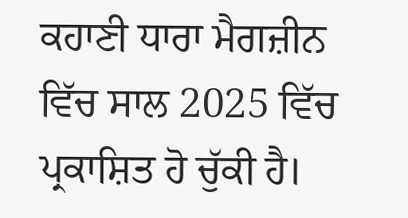ਕਹਾਣੀ ਧਾਰਾ ਮੈਗਜ਼ੀਨ ਵਿੱਚ ਸਾਲ 2025 ਵਿੱਚ ਪ੍ਰਕਾਸ਼ਿਤ ਹੋ ਚੁੱਕੀ ਹੈ।